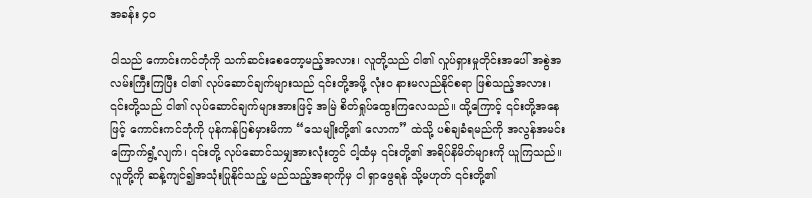အခန်း ၄၀

ငါသည် ကောင်းကင်ဘုံကို သက်ဆင်းစေတော့မည့်အလား၊ လူတို့သည် ငါ၏ လှုပ်ရှားမှုတိုင်းအပေါ် အစွဲအလမ်းကြီးကြပြီး ငါ၏ လုပ်ဆောင်ချက်များသည် ၎င်းတို့အဖို့ လုံးဝ နားမလည်နိုင်စရာ ဖြစ်သည့်အလား၊ ၎င်းတို့သည် ငါ၏ လုပ်ဆောင်ချက်များအားဖြင့် အမြဲ စိတ်ရှုပ်ထွေးကြလေသည်။ ထို့ကြောင့် ၎င်းတို့အနေဖြင့် ကောင်းကင်ဘုံကို ပုန်ကန်ပြစ်မှားမိကာ “သေမျိုးတို့၏ လောက” ထဲသို့ ပစ်ချခံရမည်ကို အလွန်အမင်း ကြောက်ရွံ့လျက်၊ ၎င်းတို့ လုပ်ဆောင်သမျှအားလုံးတွင် ငါ့ထံမှ ၎င်းတို့၏ အရိပ်နိမိတ်များကို ယူကြသည်။ လူတို့ကို ဆန့်ကျင်၍အသုံးပြုနိုင်သည့် မည်သည့်အရာကိုမှ ငါ ရှာဖွေရန် သို့မဟုတ် ၎င်းတို့၏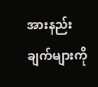အားနည်းချက်များကို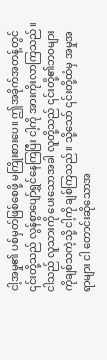ငါ့အမှု၏ ပစ်မှတ်ဖြစ်စေဖို့ မကြိုးစားပေ။ ဤအခိုက်အတန့်တွင် ၎င်းတို့သည် လွန်စွာပျော်ရွှင်နေကြပြီး ငါ့ကို အားကိုးလာကြသည်။ ငါသည် လူသားကို ပေးသောအခါ လူတို့သည် ၎င်းတို့၏ဘဝများကိုချစ်သကဲ့သို့ ငါ့ကို ချစ်ကြသည်။ သို့သော် ၎င်းတို့ထံမှ အမှုအရာများ ငါ တောင်းဆိုသောအ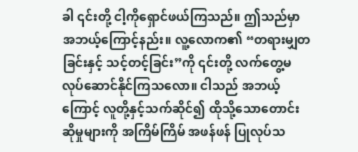ခါ ၎င်းတို့ ငါ့ကိုရှောင်ဖယ်ကြသည်။ ဤသည်မှာ အဘယ့်ကြောင့်နည်း။ လူ့လောက၏ “တရားမျှတခြင်းနှင့် သင့်တင့်ခြင်း”ကို ၎င်းတို့ လက်တွေ့မလုပ်ဆောင်နိုင်ကြသလော။ ငါသည် အဘယ့်ကြောင့် လူတို့နှင့်သက်ဆိုင်၍ ထိုသို့သောတောင်းဆိုမှုများကို အကြိမ်ကြိမ် အဖန်ဖန် ပြုလုပ်သ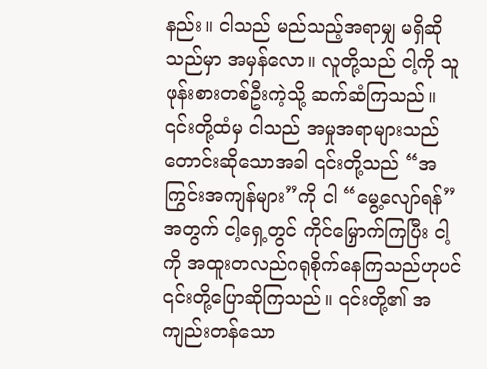နည်း။ ငါသည် မည်သည့်အရာမျှ မရှိဆိုသည်မှာ အမှန်လော။ လူတို့သည် ငါ့ကို သူဖုန်းစားတစ်ဦးကဲ့သို့ ဆက်ဆံကြသည်။ ၎င်းတို့ထံမှ ငါသည် အမှုအရာများသည် တောင်းဆိုသောအခါ ၎င်းတို့သည် “အကြွင်းအကျန်များ”ကို ငါ “မွေ့လျော်ရန်”အတွက် ငါ့ရှေ့တွင် ကိုင်မြှောက်ကြပြီး ငါ့ကို အထူးတလည်ဂရုစိုက်နေကြသည်ဟုပင် ၎င်းတို့ပြောဆိုကြသည်။ ၎င်းတို့၏ အကျည်းတန်သော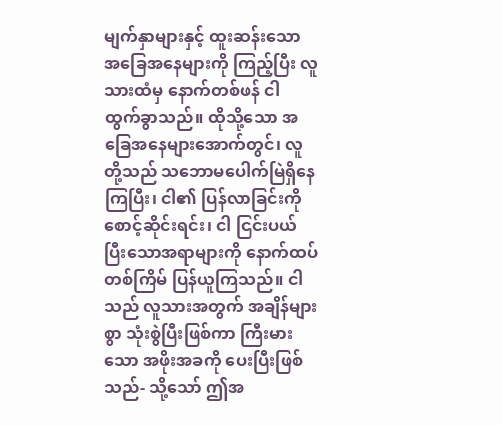မျက်နှာများနှင့် ထူးဆန်းသော အခြေအနေများကို ကြည့်ပြီး လူသားထံမှ နောက်တစ်ဖန် ငါ ထွက်ခွာသည်။ ထိုသို့သော အခြေအနေများအောက်တွင်၊ လူတို့သည် သဘောမပေါက်မြဲရှိနေကြပြီး၊ ငါ၏ ပြန်လာခြင်းကို စောင့်ဆိုင်းရင်း၊ ငါ ငြင်းပယ်ပြီးသောအရာများကို နောက်ထပ်တစ်ကြိမ် ပြန်ယူကြသည်။ ငါသည် လူသားအတွက် အချိန်များစွာ သုံးစွဲပြီးဖြစ်ကာ ကြီးမားသော အဖိုးအခကို ပေးပြီးဖြစ်သည်- သို့သော် ဤအ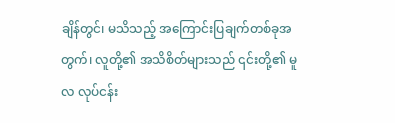ချိန်တွင်၊ မသိသည့် အကြောင်းပြချက်တစ်ခုအတွက်၊ လူတို့၏ အသိစိတ်များသည် ၎င်းတို့၏ မူလ လုပ်ငန်း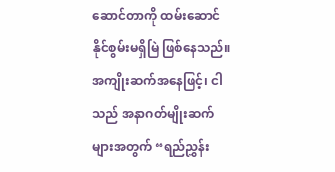ဆောင်တာကို ထမ်းဆောင်နိုင်စွမ်းမရှိမြဲ ဖြစ်နေသည်။ အကျိုးဆက်အနေဖြင့်၊ ငါသည် အနာဂတ်မျိုးဆက်များအတွက် “ရည်ညွှန်း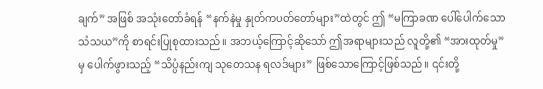ချက်” အဖြစ် အသုံးတော်ခံရန် “နက်နဲမှု နှုတ်ကပတ်တော်များ”ထဲတွင် ဤ “မကြာခဏ ပေါ်ပေါက်သော သံသယ”ကို စာရင်းပြုစုထားသည်။ အဘယ့်ကြောင့်ဆိုသော် ဤအရာများသည် လူတို့၏ “အားထုတ်မှု”မှ ပေါက်ဖွားသည့် “သိပ္ပံနည်းကျ သုတေသန ရလဒ်များ” ဖြစ်သောကြောင့်ဖြစ်သည်။ ၎င်းတို့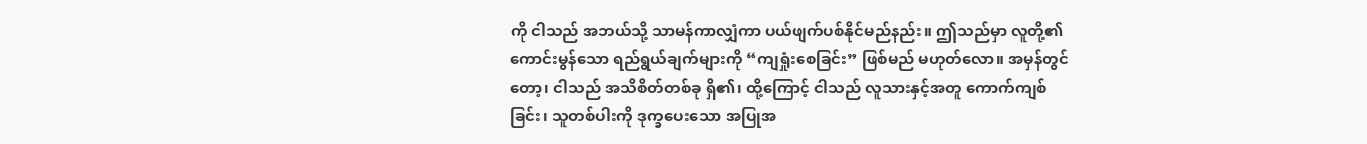ကို ငါသည် အဘယ်သို့ သာမန်ကာလျှံကာ ပယ်ဖျက်ပစ်နိုင်မည်နည်း။ ဤသည်မှာ လူတို့၏ကောင်းမွန်သော ရည်ရွယ်ချက်များကို “ကျရှုံးစေခြင်း” ဖြစ်မည် မဟုတ်လော။ အမှန်တွင်တော့၊ ငါသည် အသိစိတ်တစ်ခု ရှိ၏၊ ထို့ကြောင့် ငါသည် လူသားနှင့်အတူ ကောက်ကျစ်ခြင်း၊ သူတစ်ပါးကို ဒုက္ခပေးသော အပြုအ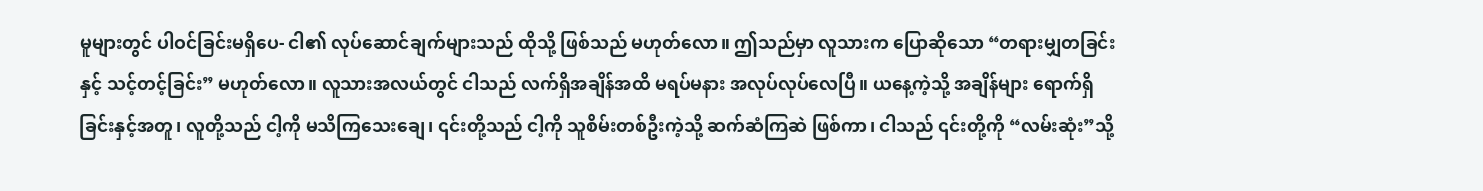မူများတွင် ပါဝင်ခြင်းမရှိပေ- ငါ၏ လုပ်ဆောင်ချက်များသည် ထိုသို့ ဖြစ်သည် မဟုတ်လော။ ဤသည်မှာ လူသားက ပြောဆိုသော “တရားမျှတခြင်းနှင့် သင့်တင့်ခြင်း” မဟုတ်လော။ လူသားအလယ်တွင် ငါသည် လက်ရှိအချိန်အထိ မရပ်မနား အလုပ်လုပ်လေပြီ။ ယနေ့ကဲ့သို့ အချိန်များ ရောက်ရှိခြင်းနှင့်အတူ၊ လူတို့သည် ငါ့ကို မသိကြသေးချေ၊ ၎င်းတို့သည် ငါ့ကို သူစိမ်းတစ်ဦးကဲ့သို့ ဆက်ဆံကြဆဲ ဖြစ်ကာ၊ ငါသည် ၎င်းတို့ကို “လမ်းဆုံး”သို့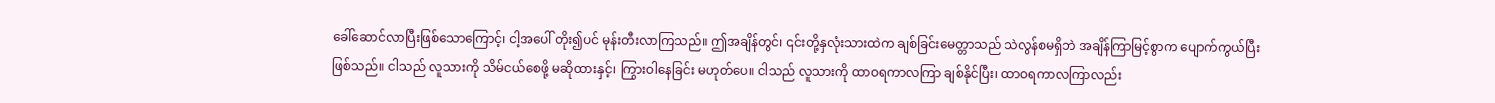ခေါ်ဆောင်လာပြီးဖြစ်သောကြောင့်၊ ငါ့အပေါ် တိုး၍ပင် မုန်းတီးလာကြသည်။ ဤအချိန်တွင်၊ ၎င်းတို့နှလုံးသားထဲက ချစ်ခြင်းမေတ္တာသည် သဲလွန်စမရှိဘဲ အချိန်ကြာမြင့်စွာက ပျောက်ကွယ်ပြီး ဖြစ်သည်။ ငါသည် လူသားကို သိမ်ငယ်စေဖို့ မဆိုထားနှင့်၊ ကြွားဝါနေခြင်း မဟုတ်ပေ။ ငါသည် လူသားကို ထာဝရကာလကြာ ချစ်နိုင်ပြီး၊ ထာဝရကာလကြာလည်း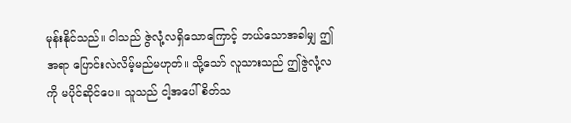မုန်းနိုင်သည်။ ငါသည် ဇွဲလုံ့လရှိသောကြောင့် ဘယ်သောအခါမျှ ဤအရာ ပြောင်းလဲလိမ့်မည်မဟုတ်။ သို့သော် လူသားသည် ဤဇွဲလုံ့လကို မပိုင်ဆိုင်ပေ။ သူသည် ငါ့အပေါ် စိတ်သ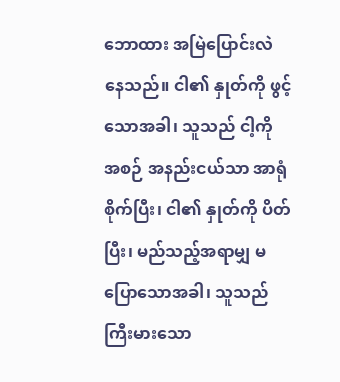ဘောထား အမြဲပြောင်းလဲနေသည်။ ငါ၏ နှုတ်ကို ဖွင့်သောအခါ၊ သူသည် ငါ့ကို အစဉ် အနည်းငယ်သာ အာရုံစိုက်ပြီး၊ ငါ၏ နှုတ်ကို ပိတ်ပြီး၊ မည်သည့်အရာမျှ မပြောသောအခါ၊ သူသည် ကြီးမားသော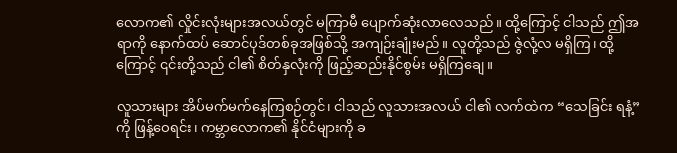လောက၏ လှိုင်းလုံးများအလယ်တွင် မကြာမီ ပျောက်ဆုံးလာလေသည်။ ထို့ကြောင့် ငါသည် ဤအရာကို နောက်ထပ် ဆောင်ပုဒ်တစ်ခုအဖြစ်သို့ အကျဉ်းချုံးမည်။ လူတို့သည် ဇွဲလုံ့လ မရှိကြ၊ ထို့ကြောင့် ၎င်းတို့သည် ငါ၏ စိတ်နှလုံးကို ဖြည့်ဆည်းနိုင်စွမ်း မရှိကြချေ။

လူသားများ အိပ်မက်မက်နေကြစဉ်တွင်၊ ငါသည် လူသားအလယ် ငါ၏ လက်ထဲက “သေခြင်း ရနံ့” ကို ဖြန့်ဝေရင်း၊ ကမ္ဘာလောက၏ နိုင်ငံများကို ခ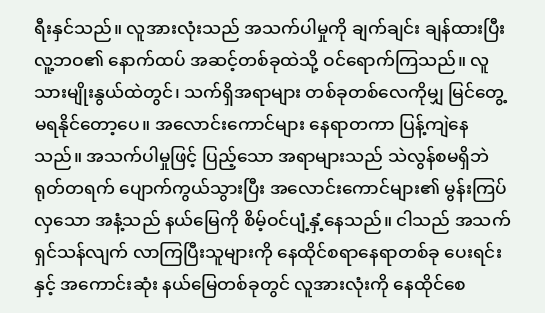ရီးနှင်သည်။ လူအားလုံးသည် အသက်ပါမှုကို ချက်ချင်း ချန်ထားပြီး လူ့ဘဝ၏ နောက်ထပ် အဆင့်တစ်ခုထဲသို့ ဝင်ရောက်ကြသည်။ လူသားမျိုးနွယ်ထဲတွင်၊ သက်ရှိအရာများ တစ်ခုတစ်လေကိုမျှ မြင်တွေ့ မရနိုင်တော့ပေ။ အလောင်းကောင်များ နေရာတကာ ပြန့်ကျဲနေသည်။ အသက်ပါမှုဖြင့် ပြည့်သော အရာများသည် သဲလွန်စမရှိဘဲ ရုတ်တရက် ပျောက်ကွယ်သွားပြီး အလောင်းကောင်များ၏ မွန်းကြပ်လှသော အနံ့သည် နယ်မြေကို စိမ့်ဝင်ပျံ့နှံ့နေသည်။ ငါသည် အသက်ရှင်သန်လျက် လာကြပြီးသူများကို နေထိုင်စရာနေရာတစ်ခု ပေးရင်းနှင့် အကောင်းဆုံး နယ်မြေတစ်ခုတွင် လူအားလုံးကို နေထိုင်စေ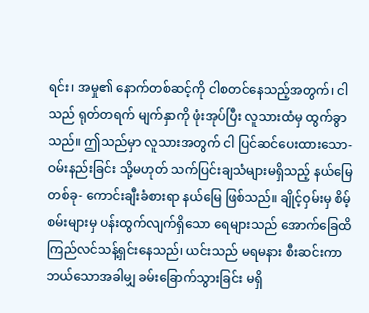ရင်း၊ အမှု၏ နောက်တစ်ဆင့်ကို ငါစတင်နေသည့်အတွက်၊ ငါသည် ရုတ်တရက် မျက်နှာကို ဖုံးအုပ်ပြီး လူသားထံမှ ထွက်ခွာသည်။ ဤသည်မှာ လူသားအတွက် ငါ ပြင်ဆင်ပေးထားသော- ဝမ်းနည်းခြင်း သို့မဟုတ် သက်ပြင်းချသံများမရှိသည့် နယ်မြေတစ်ခု- ကောင်းချီးခံစားရာ နယ်မြေ ဖြစ်သည်။ ချိုင့်ဝှမ်းမှ စိမ့်စမ်းများမှ ပန်းထွက်လျက်ရှိသော ရေများသည် အောက်ခြေထိ ကြည်လင်သန့်ရှင်းနေသည်၊ ယင်းသည် မရမနား စီးဆင်းကာ ဘယ်သောအခါမျှ ခမ်းခြောက်သွားခြင်း မရှိ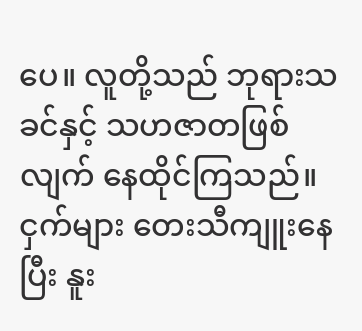ပေ။ လူတို့သည် ဘုရားသခင်နှင့် သဟဇာတဖြစ်လျက် နေထိုင်ကြသည်။ ငှက်များ တေးသီကျူးနေပြီး နူး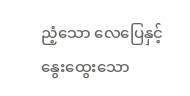ညံ့သော လေပြေနှင့် နွေးထွေးသော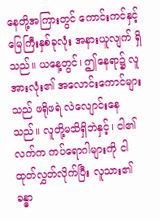နေတို့အကြားတွင် ကောင်းကင်နှင့် မြေကြီးနှစ်ခုလုံး အနားယူလျက် ရှိသည်။ ယနေ့တွင်၊ ဤနေရာ၌ လူအားလုံး၏ အလောင်းကောင်များသည် ဖရိုဖရဲ လဲလျောင်းနေသည်။ လူတို့မသိရှိဘဲနှင့်၊ ငါ၏ လက်က ကပ်ရောဂါများကို ငါ ထုတ်လွှတ်လိုက်ပြီး လူသား၏ ခန္ဓာ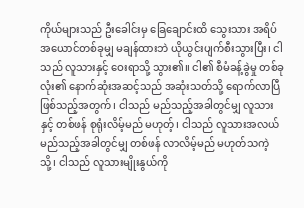ကိုယ်များသည် ဦးခေါင်းမှ ခြေချောင်းထိ သွေးသား အရိပ်အယောင်တစ်ခုမျှ မချန်ထားဘဲ ယိုယွင်းပျက်စီးသွားပြီး၊ ငါသည် လူသားနှင့် ဝေးရာသို့ သွား၏။ ငါ၏ စီမံခန့်ခွဲမှု တစ်ခုလုံး၏ နောက်ဆုံးအဆင့်သည် အဆုံးသတ်သို့ ရောက်လာပြီဖြစ်သည့်အတွက်၊ ငါသည် မည်သည့်အခါတွင်မျှ လူသားနှင့် တစ်ဖန် စုရုံးလိမ့်မည် မဟုတ့်၊ ငါသည် လူသားအလယ် မည်သည့်အခါတွင်မျှ တစ်ဖန် လာလိမ့်မည် မဟုတ်သကဲ့သို့၊ ငါသည် လူသားမျိုးနွယ်ကို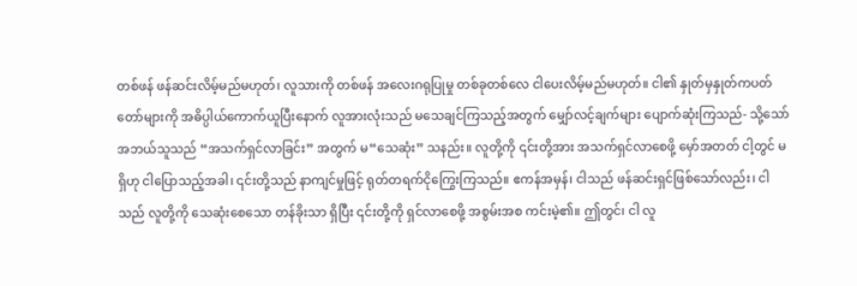တစ်ဖန် ဖန်ဆင်းလိမ့်မည်မဟုတ်၊ လူသားကို တစ်ဖန် အလေးဂရုပြုမှု တစ်ခုတစ်လေ ငါပေးလိမ့်မည်မဟုတ်။ ငါ၏ နှုတ်မှနှုတ်ကပတ်တော်များကို အဓိပ္ပါယ်ကောက်ယူပြီးနောက် လူအားလုံးသည် မသေချင်ကြသည့်အတွက် မျှော်လင့်ချက်များ ပျောက်ဆုံးကြသည်- သို့သော် အဘယ်သူသည် “အသက်ရှင်လာခြင်း” အတွက် မ“သေဆုံး” သနည်း။ လူတို့ကို ၎င်းတို့အား အသက်ရှင်လာစေဖို့ မှော်အတတ် ငါ့တွင် မရှိဟု ငါပြောသည့်အခါ၊ ၎င်းတို့သည် နာကျင်မှုဖြင့် ရုတ်တရက်ငိုကြွေးကြသည်။ ဧကန်အမှန်၊ ငါသည် ဖန်ဆင်းရှင်ဖြစ်သော်လည်း၊ ငါသည် လူတို့ကို သေဆုံးစေသော တန်ခိုးသာ ရှိပြီး ၎င်းတို့ကို ရှင်လာစေဖို့ အစွမ်းအစ ကင်းမဲ့၏။ ဤတွင်၊ ငါ လူ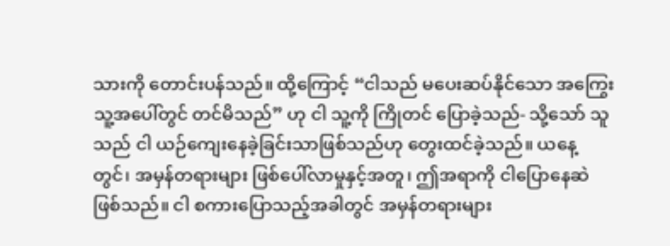သားကို တောင်းပန်သည်။ ထို့ကြောင့် “ငါသည် မပေးဆပ်နိုင်သော အကြွေးသူ့အပေါ်တွင် တင်မိသည်” ဟု ငါ သူ့ကို ကြိုတင် ပြောခဲ့သည်- သို့သော် သူသည် ငါ ယဉ်ကျေးနေခဲ့ခြင်းသာဖြစ်သည်ဟု တွေးထင်ခဲ့သည်။ ယနေ့တွင်၊ အမှန်တရားများ ဖြစ်ပေါ်လာမှုနှင့်အတူ၊ ဤအရာကို ငါပြောနေဆဲဖြစ်သည်။ ငါ စကားပြောသည့်အခါတွင် အမှန်တရားများ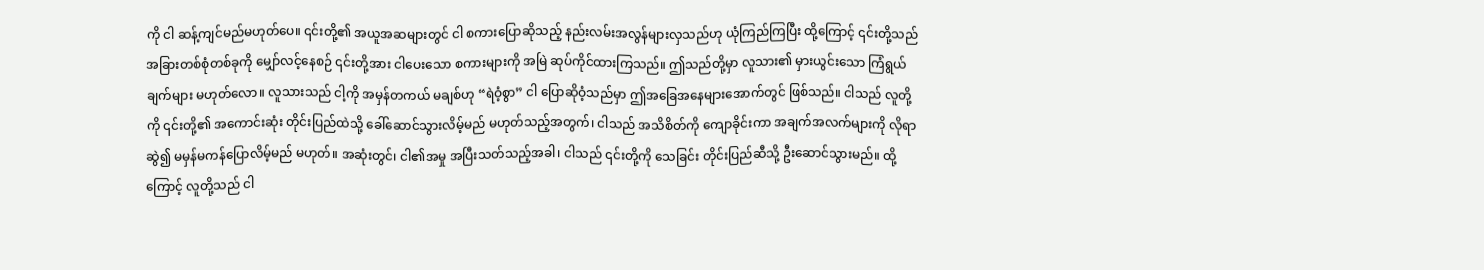ကို ငါ ဆန့်ကျင်မည်မဟုတ်ပေ။ ၎င်းတို့၏ အယူအဆများတွင် ငါ စကားပြောဆိုသည့် နည်းလမ်းအလွန်များလှသည်ဟု ယုံကြည်ကြပြီး ထို့ကြောင့် ၎င်းတို့သည် အခြားတစ်စုံတစ်ခုကို မျှော်လင့်နေစဉ် ၎င်းတို့အား ငါပေးသော စကားများကို အမြဲ ဆုပ်ကိုင်ထားကြသည်။ ဤသည်တို့မှာ လူသား၏ မှားယွင်းသော ကြံရွယ်ချက်များ မဟုတ်လော။ လူသားသည် ငါ့ကို အမှန်တကယ် မချစ်ဟု “ရဲဝံ့စွာ” ငါ ပြောဆိုဝံ့သည်မှာ ဤအခြေအနေများအောက်တွင် ဖြစ်သည်။ ငါသည် လူတို့ကို ၎င်းတို့၏ အကောင်းဆုံး တိုင်းပြည်ထဲသို့ ခေါ်ဆောင်သွားလိမ့်မည် မဟုတ်သည့်အတွက်၊ ငါသည် အသိစိတ်ကို ကျောခိုင်းကာ အချက်အလက်များကို လိုရာဆွဲ၍ မမှန်မကန်ပြောလိမ့်မည် မဟုတ်။ အဆုံးတွင်၊ ငါ၏အမှု အပြီးသတ်သည့်အခါ၊ ငါသည် ၎င်းတို့ကို သေခြင်း တိုင်းပြည်ဆီသို့ ဦးဆောင်သွားမည်။ ထို့ကြောင့် လူတို့သည် ငါ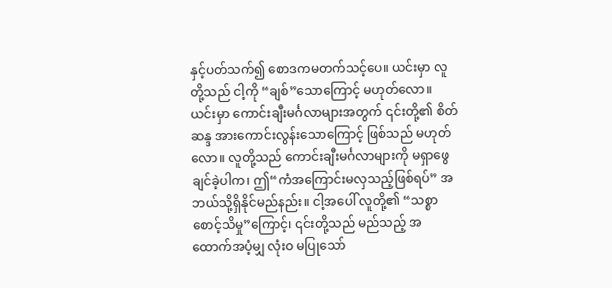နှင့်ပတ်သက်၍ စောဒကမတက်သင့်ပေ။ ယင်းမှာ လူတို့သည် ငါ့ကို “ချစ်”သောကြောင့် မဟုတ်လော။ ယင်းမှာ ကောင်းချီးမင်္ဂလာများအတွက် ၎င်းတို့၏ စိတ်ဆန္ဒ အားကောင်းလွန်းသောကြောင့် ဖြစ်သည် မဟုတ်လော။ လူတို့သည် ကောင်းချီးမင်္ဂလာများကို မရှာဖွေချင်ခဲ့ပါက၊ ဤ“ကံအကြောင်းမလှသည့်ဖြစ်ရပ်” အဘယ်သို့ရှိနိုင်မည်နည်း။ ငါ့အပေါ် လူတို့၏ “သစ္စာစောင့်သိမှု”ကြောင့်၊ ၎င်းတို့သည် မည်သည့် အထောက်အပံ့မျှ လုံးဝ မပြုသော်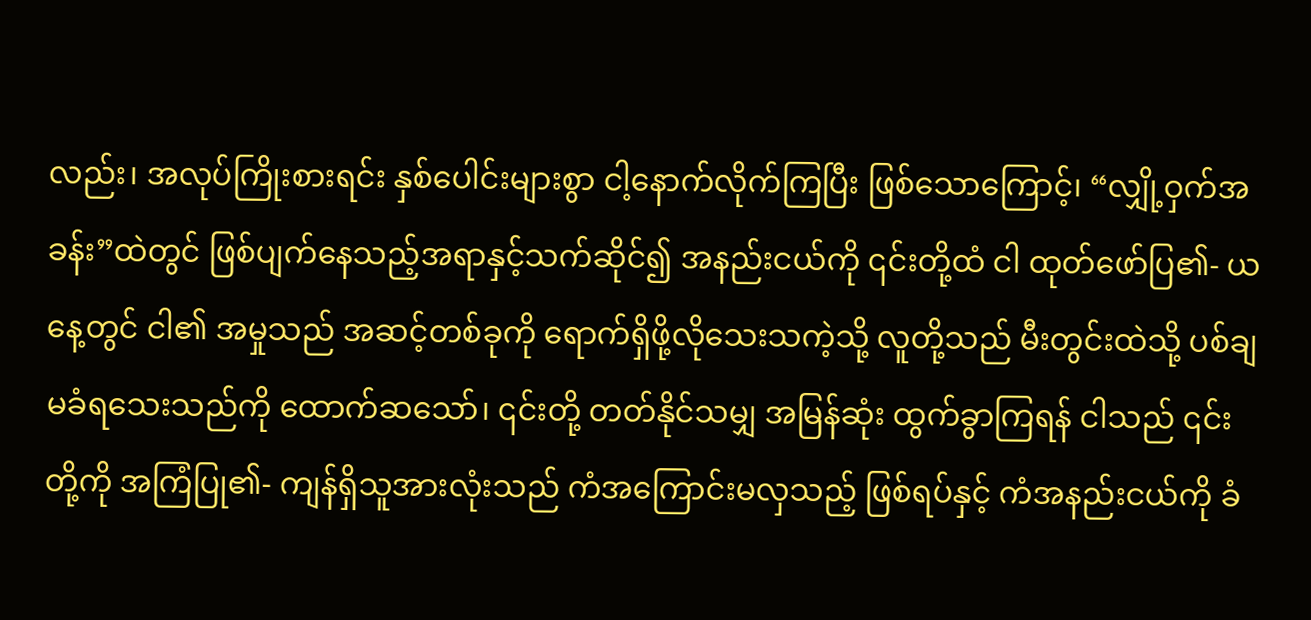လည်း၊ အလုပ်ကြိုးစားရင်း နှစ်ပေါင်းများစွာ ငါ့နောက်လိုက်ကြပြီး ဖြစ်သောကြောင့်၊ “လျှို့ဝှက်အခန်း”ထဲတွင် ဖြစ်ပျက်နေသည့်အရာနှင့်သက်ဆိုင်၍ အနည်းငယ်ကို ၎င်းတို့ထံ ငါ ထုတ်ဖော်ပြ၏- ယနေ့တွင် ငါ၏ အမှုသည် အဆင့်တစ်ခုကို ရောက်ရှိဖို့လိုသေးသကဲ့သို့ လူတို့သည် မီးတွင်းထဲသို့ ပစ်ချမခံရသေးသည်ကို ထောက်ဆသော်၊ ၎င်းတို့ တတ်နိုင်သမျှ အမြန်ဆုံး ထွက်ခွာကြရန် ငါသည် ၎င်းတို့ကို အကြံပြု၏- ကျန်ရှိသူအားလုံးသည် ကံအကြောင်းမလှသည့် ဖြစ်ရပ်နှင့် ကံအနည်းငယ်ကို ခံ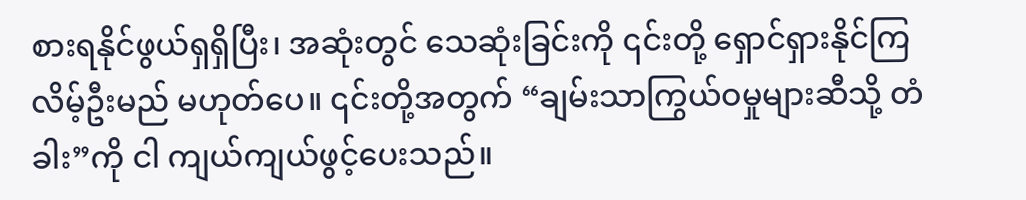စားရနိုင်ဖွယ်ရှရှိပြီး၊ အဆုံးတွင် သေဆုံးခြင်းကို ၎င်းတို့ ရှောင်ရှားနိုင်ကြလိမ့်ဦးမည် မဟုတ်ပေ။ ၎င်းတို့အတွက် “ချမ်းသာကြွယ်ဝမှုများဆီသို့ တံခါး”ကို ငါ ကျယ်ကျယ်ဖွင့်ပေးသည်။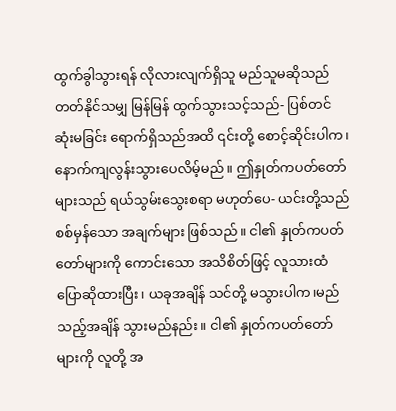ထွက်ခွါသွားရန် လိုလားလျက်ရှိသူ မည်သူမဆိုသည် တတ်နိုင်သမျှ မြန်မြန် ထွက်သွားသင့်သည်- ပြစ်တင်ဆုံးမခြင်း ရောက်ရှိသည်အထိ ၎င်းတို့ စောင့်ဆိုင်းပါက၊ နောက်ကျလွန်းသွားပေလိမ့်မည်။ ဤနှုတ်ကပတ်တော်များသည် ရယ်သွမ်းသွေးစရာ မဟုတ်ပေ- ယင်းတို့သည် စစ်မှန်သော အချက်များ ဖြစ်သည်။ ငါ၏ နှုတ်ကပတ်တော်များကို ကောင်းသော အသိစိတ်ဖြင့် လူသားထံ ပြောဆိုထားပြီး၊ ယခုအချိန် သင်တို့ မသွားပါက၊မည်သည့်အချိန် သွားမည်နည်း။ ငါ၏ နှုတ်ကပတ်တော်များကို လူတို့ အ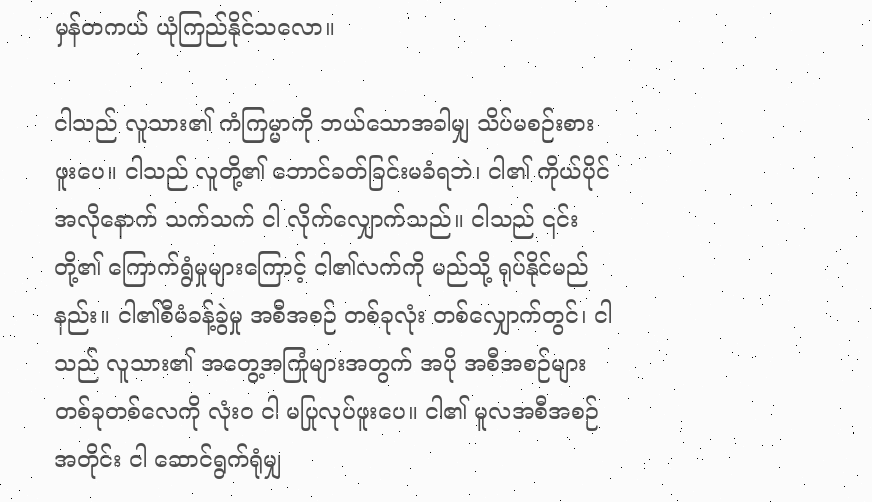မှန်တကယ် ယုံကြည်နိုင်သလော။

ငါသည် လူသား၏ ကံကြမ္မာကို ဘယ်သောအခါမျှ သိပ်မစဉ်းစားဖူးပေ။ ငါသည် လူတို့၏ ဘောင်ခတ်ခြင်းမခံရဘဲ၊ ငါ၏ ကိုယ်ပိုင်အလိုနောက် သက်သက် ငါ လိုက်လျှောက်သည်။ ငါသည် ၎င်းတို့၏ ကြောက်ရွံမှုများကြောင့် ငါ၏လက်ကို မည်သို့ ရုပ်နိုင်မည်နည်း။ ငါ၏စီမံခန့်ခွဲမှု အစီအစဉ် တစ်ခုလုံး တစ်လျှောက်တွင်၊ ငါသည် လူသား၏ အတွေ့အကြုံများအတွက် အပို အစီအစဉ်များ တစ်ခုတစ်လေကို လုံးဝ ငါ မပြုလုပ်ဖူးပေ။ ငါ၏ မူလအစီအစဉ်အတိုင်း ငါ ဆောင်ရွက်ရုံမျှ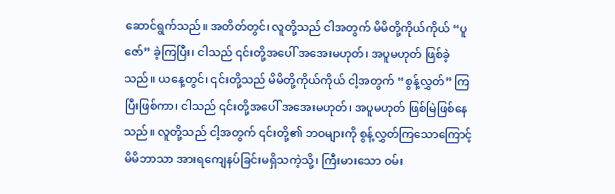ဆောင်ရွက်သည်။ အတိတ်တွင်၊ လူတို့သည် ငါအတွက် မိမိတို့ကိုယ်ကိုယ် “ပူဇော်” ခဲ့ကြပြီး၊ ငါသည် ၎င်းတို့အပေါ် အအေးမဟုတ်၊ အပူမဟုတ် ဖြစ်ခဲ့သည်။ ယနေ့တွင်၊ ၎င်းတို့သည် မိမိတို့ကိုယ်ကိုယ် ငါ့အတွက် “စွန့်လွှတ်” ကြပြီးဖြစ်ကာ၊ ငါသည် ၎င်းတို့အပေါ် အအေးမဟုတ်၊ အပူမဟုတ် ဖြစ်မြဲဖြစ်နေသည်။ လူတို့သည် ငါ့အတွက် ၎င်းတို့၏ ဘဝများကို စွန့်လွှတ်ကြသောကြောင့် မိမိဘာသာ အားရကျေနပ်ခြင်းမရှိသကဲ့သို့၊ ကြီးမားသော ဝမ်း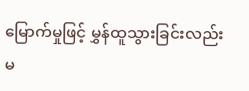မြောက်မှုဖြင့် မွှန်ထူသွားခြင်းလည်း မ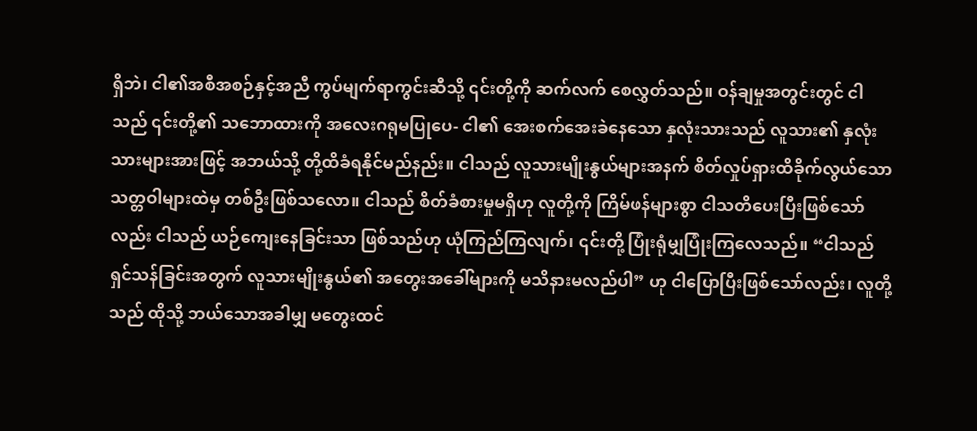ရှိဘဲ၊ ငါ၏အစီအစဉ်နှင့်အညီ ကွပ်မျက်ရာကွင်းဆီသို့ ၎င်းတို့ကို ဆက်လက် စေလွှတ်သည်။ ဝန်ချမှုအတွင်းတွင် ငါသည် ၎င်းတို့၏ သဘောထားကို အလေးဂရုမပြုပေ- ငါ၏ အေးစက်အေးခဲနေသော နှလုံးသားသည် လူသား၏ နှလုံးသားများအားဖြင့် အဘယ်သို့ တို့ထိခံရနိုင်မည်နည်း။ ငါသည် လူသားမျိုးနွယ်များအနက် စိတ်လှုပ်ရှားထိခိုက်လွယ်သော သတ္တဝါများထဲမှ တစ်ဦးဖြစ်သလော။ ငါသည် စိတ်ခံစားမှုမရှိဟု လူတို့ကို ကြိမ်ဖန်များစွာ ငါသတိပေးပြီးဖြစ်သော်လည်း ငါသည် ယဉ်ကျေးနေခြင်းသာ ဖြစ်သည်ဟု ယုံကြည်ကြလျက်၊ ၎င်းတို့ ပြုံးရုံမျှပြုံးကြလေသည်။ “ငါသည် ရှင်သန်ခြင်းအတွက် လူသားမျိုးနွယ်၏ အတွေးအခေါ်များကို မသိနားမလည်ပါ” ဟု ငါပြောပြီးဖြစ်သော်လည်း၊ လူတို့သည် ထိုသို့ ဘယ်သောအခါမျှ မတွေးထင်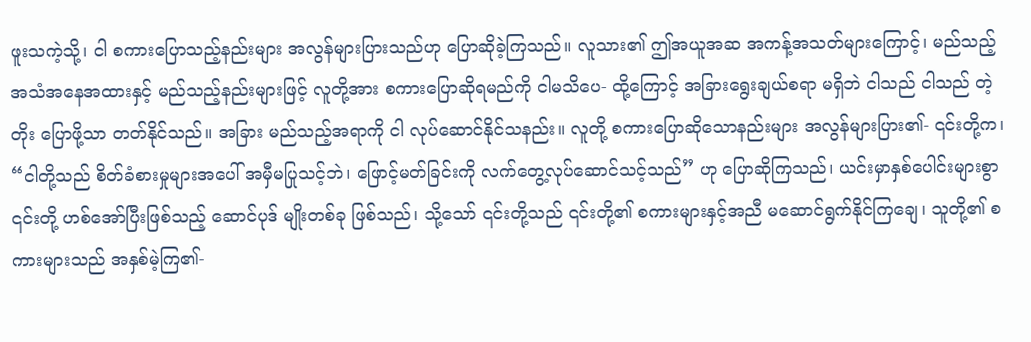ဖူးသကဲ့သို့၊ ငါ စကားပြောသည့်နည်းများ အလွန်များပြားသည်ဟု ပြောဆိုခဲ့ကြသည်။ လူသား၏ ဤအယူအဆ အကန့်အသတ်များကြောင့်၊ မည်သည့် အသံအနေအထားနှင့် မည်သည့်နည်းများဖြင့် လူတို့အား စကားပြောဆိုရမည်ကို ငါမသိပေ- ထို့ကြောင့် အခြားရွေးချယ်စရာ မရှိဘဲ ငါသည် ငါသည် တဲ့တိုး ပြောဖို့သာ တတ်နိုင်သည်။ အခြား မည်သည့်အရာကို ငါ လုပ်ဆောင်နိုင်သနည်း။ လူတို့ စကားပြောဆိုသောနည်းများ အလွန်များပြား၏- ၎င်းတို့က၊ “ငါတို့သည် စိတ်ခံစားမှုများအပေါ် အမှီမပြုသင့်ဘဲ၊ ဖြောင့်မတ်ခြင်းကို လက်တွေ့လုပ်ဆောင်သင့်သည်” ဟု ပြောဆိုကြသည်၊ ယင်းမှာနှစ်ပေါင်းများစွာ ၎င်းတို့ ဟစ်အော်ပြီးဖြစ်သည့် ဆောင်ပုဒ် မျိုးတစ်ခု ဖြစ်သည်၊ သို့သော် ၎င်းတို့သည် ၎င်းတို့၏ စကားများနှင့်အညီ မဆောင်ရွက်နိုင်ကြချေ၊ သူတို့၏ စကားများသည် အနှစ်မဲ့ကြ၏-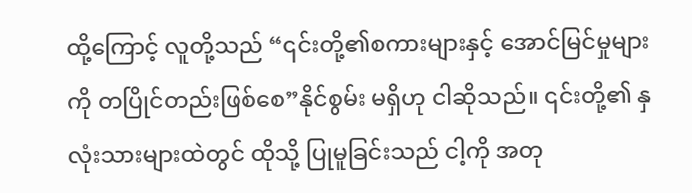ထို့ကြောင့် လူတို့သည် “၎င်းတို့၏စကားများနှင့် အောင်မြင်မှုများကို တပြိုင်တည်းဖြစ်စေ”နိုင်စွမ်း မရှိဟု ငါဆိုသည်။ ၎င်းတို့၏ နှလုံးသားများထဲတွင် ထိုသို့ ပြုမူခြင်းသည် ငါ့ကို အတု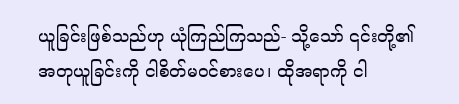ယူခြင်းဖြစ်သည်ဟု ယုံကြည်ကြသည်- သို့သော် ၎င်းတို့၏ အတုယူခြင်းကို ငါစိတ်မဝင်စားပေ၊ ထိုအရာကို ငါ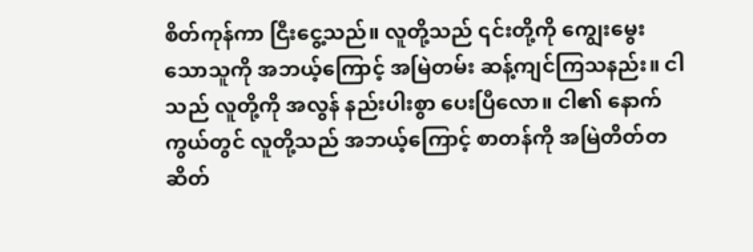စိတ်ကုန်ကာ ငြီးငွေ့သည်။ လူတို့သည် ၎င်းတို့ကို ကျွေးမွေးသောသူကို အဘယ့်ကြောင့် အမြဲတမ်း ဆန့်ကျင်ကြသနည်း။ ငါသည် လူတို့ကို အလွန် နည်းပါးစွာ ပေးပြီလော။ ငါ၏ နောက်ကွယ်တွင် လူတို့သည် အဘယ့်ကြောင့် စာတန်ကို အမြဲတိတ်တဆိတ်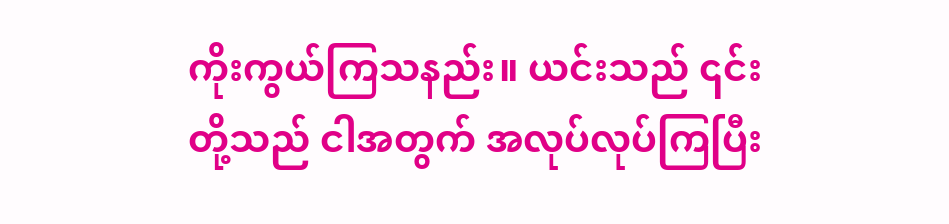ကိုးကွယ်ကြသနည်း။ ယင်းသည် ၎င်းတို့သည် ငါအတွက် အလုပ်လုပ်ကြပြီး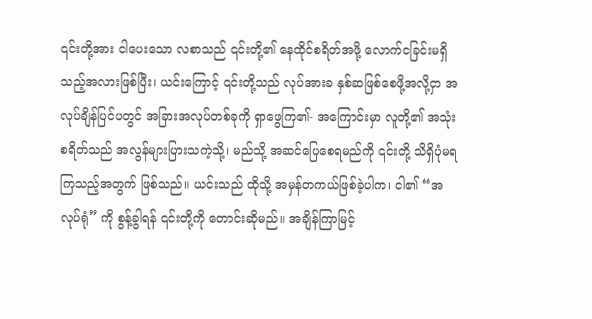၎င်းတို့အား ငါပေးသော လစာသည် ၎င်းတို့၏ နေထိုင်စရိတ်အဖို့ လောက်ငခြင်းမရှိသည့်အလားဖြစ်ပြီး၊ ယင်းကြောင့် ၎င်းတို့သည် လုပ်အားခ နှစ်ဆဖြစ်စေဖို့အလို့ငှာ အလုပ်ချိန်ပြင်ပတွင် အခြားအလုပ်တစ်ခုကို ရှာဖွေကြ၏- အကြောင်းမှာ လူတို့၏ အသုံးစရိတ်သည် အလွန်များပြားသကဲ့သို့၊ မည်သို့ အဆင်ပြေစေရမည်ကို ၎င်းတို့ သိရှိပုံမရကြသည့်အတွက် ဖြစ်သည်။ ယင်းသည် ထိုသို့ အမှန်တကယ်ဖြစ်ခဲ့ပါက၊ ငါ၏ “အလုပ်ရုံ” ကို စွန့်ခွါရန် ၎င်းတို့ကို တောင်းဆိုမည်။ အချိန်ကြာမြင့်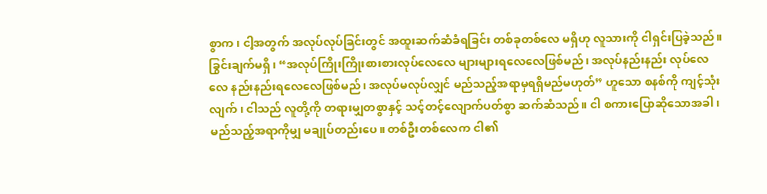စွာက၊ ငါ့အတွက် အလုပ်လုပ်ခြင်းတွင် အထူးဆက်ဆံခံရခြင်း တစ်ခုတစ်လေ မရှိဟု လူသားကို ငါရှင်းပြခဲ့သည်။ ခြွင်းချက်မရှိ၊ “အလုပ်ကြိုးကြိုးစားစားလုပ်လေလေ များများရလေလေဖြစ်မည်၊ အလုပ်နည်းနည်း လုပ်လေလေ နည်းနည်းရလေလေဖြစ်မည်၊ အလုပ်မလုပ်လျှင် မည်သည့်အရာမှရရှိမည်မဟုတ်” ဟူသော စနစ်ကို ကျင့်သုံးလျက်၊ ငါသည် လူတို့ကို တရားမျှတစွာနှင့် သင့်တင့်လျောက်ပတ်စွာ ဆက်ဆံသည်။ ငါ စကားပြောဆိုသောအခါ၊ မည်သည့်အရာကိုမျှ မချုပ်တည်းပေ။ တစ်ဦးတစ်လေက ငါ၏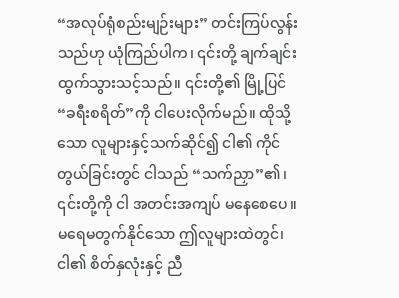“အလုပ်ရုံစည်းမျဉ်းများ” တင်းကြပ်လွန်းသည်ဟု ယုံကြည်ပါက၊ ၎င်းတို့ ချက်ချင်း ထွက်သွားသင့်သည်။ ၎င်းတို့၏ မြို့ပြင်“ခရီးစရိတ်”ကို ငါပေးလိုက်မည်။ ထိုသို့သော လူများနှင့်သက်ဆိုင်၍ ငါ၏ ကိုင်တွယ်ခြင်းတွင် ငါသည် “သက်ညှာ”၏၊ ၎င်းတို့ကို ငါ အတင်းအကျပ် မနေစေပေ။ မရေမတွက်နိုင်သော ဤလူများထဲတွင်၊ ငါ၏ စိတ်နှလုံးနှင့် ညီ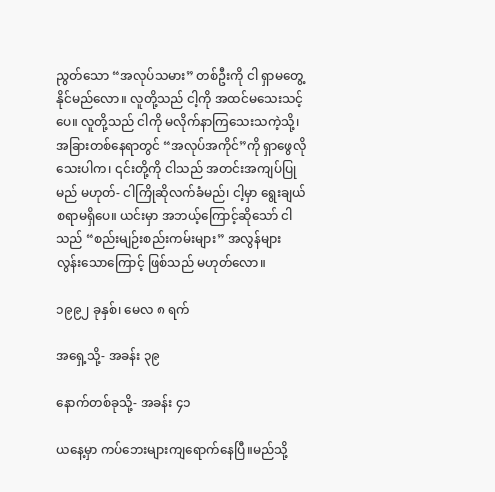ညွတ်သော “အလုပ်သမား” တစ်ဦးကို ငါ ရှာမတွေ့နိုင်မည်လော။ လူတို့သည် ငါ့ကို အထင်မသေးသင့်ပေ။ လူတို့သည် ငါကို မလိုက်နာကြသေးသကဲ့သို့၊ အခြားတစ်နေရာတွင် “အလုပ်အကိုင်”ကို ရှာဖွေလိုသေးပါက၊ ၎င်းတို့ကို ငါသည် အတင်းအကျပ်ပြုမည် မဟုတ်- ငါကြိုဆိုလက်ခံမည်၊ ငါ့မှာ ရွေးချယ်စရာမရှိပေ။ ယင်းမှာ အဘယ့်ကြောင့်ဆိုသော် ငါသည် “စည်းမျဉ်းစည်းကမ်းများ” အလွန်များလွန်းသောကြောင့် ဖြစ်သည် မဟုတ်လော။

၁၉၉၂ ခုနှစ်၊ မေလ ၈ ရက်

အရှေ့သို့- အခန်း ၃၉

နောက်တစ်ခုသို့- အခန်း ၄၁

ယနေ့မှာ ကပ်ဘေးများကျရောက်နေပြီ။မည်သို့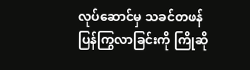လုပ်ဆောင်မှ သခင်တဖန်ပြန်ကြွလာခြင်းကို ကြိုဆို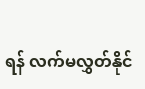ရန် လက်မလွှတ်နိုင်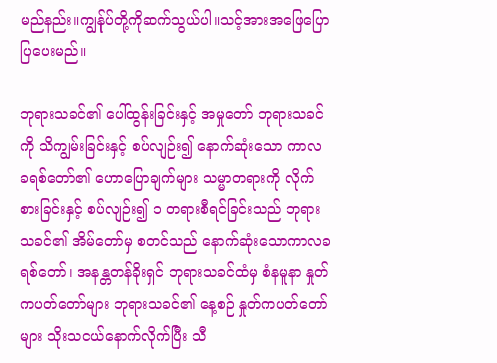မည်နည်း။ကျွန်ုပ်တို့ကိုဆက်သွယ်ပါ။သင့်အားအဖြေပြောပြပေးမည်။

ဘုရားသခင်၏ ပေါ်ထွန်းခြင်းနှင့် အမှုတော် ဘုရားသခင်ကို သိကျွမ်းခြင်းနှင့် စပ်လျဉ်း၍ နောက်ဆုံးသော ကာလ ခရစ်တော်၏ ဟောပြောချက်များ သမ္မာတရားကို လိုက်စားခြင်းနှင့် စပ်လျဉ်း၍ ၁ တရားစီရင်ခြင်းသည် ဘုရားသခင်၏ အိမ်တော်မှ စတင်သည် နောက်ဆုံးသောကာလခရစ်တော်၊ အနန္တတန်ခိုးရှင် ဘုရားသခင်ထံမှ စံနမူနာ နှုတ်ကပတ်တော်များ ဘုရားသခင်၏ နေ့စဉ် နှုတ်ကပတ်တော်များ သိုးသငယ်နောက်လိုက်ပြီး သီ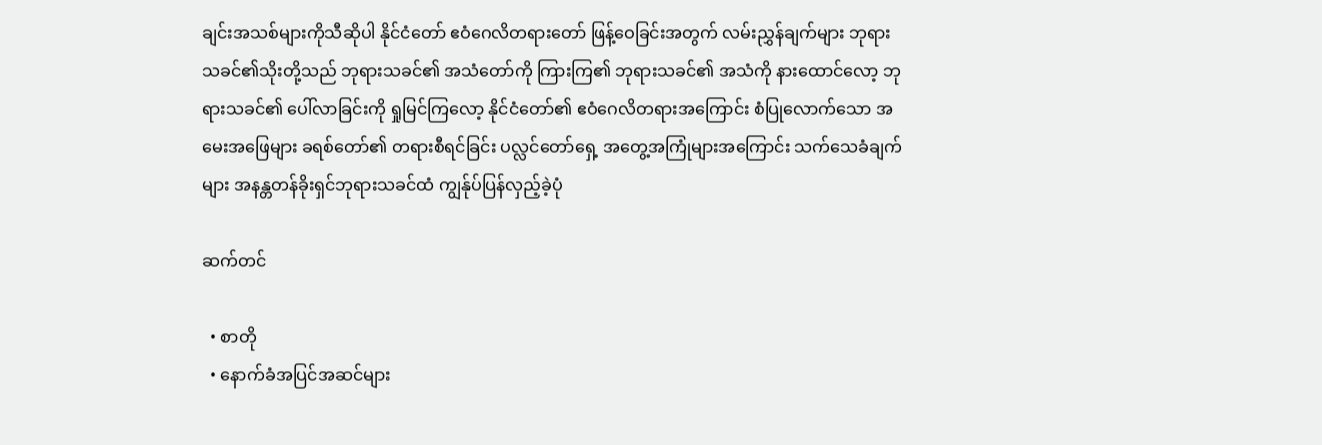ချင်းအသစ်များကိုသီဆိုပါ နိုင်ငံတော် ဧဝံဂေလိတရားတော် ဖြန့်ဝေခြင်းအတွက် လမ်းညွှန်ချက်များ ဘုရားသခင်၏သိုးတို့သည် ဘုရားသခင်၏ အသံတော်ကို ကြားကြ၏ ဘုရားသခင်၏ အသံကို နားထောင်လော့ ဘုရားသခင်၏ ပေါ်လာခြင်းကို ရှုမြင်ကြလော့ နိုင်ငံတော်၏ ဧဝံဂေလိတရားအကြောင်း စံပြုလောက်သော အမေးအဖြေများ ခရစ်တော်၏ တရားစီရင်ခြင်း ပလ္လင်တော်ရှေ့ အတွေ့အကြုံများအကြောင်း သက်သေခံချက်များ အနန္တတန်ခိုးရှင်ဘုရားသခင်ထံ ကျွန်ုပ်ပြန်လှည့်ခဲ့ပုံ

ဆက်တင်

  • စာတို
  • နောက်ခံအပြင်အဆင်များ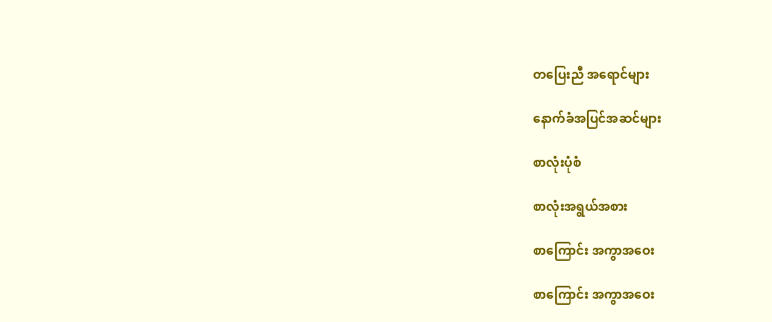တပြေးညီ အရောင်များ

နောက်ခံအပြင်အဆင်များ

စာလုံးပုံစံ

စာလုံးအရွယ်အစား

စာကြောင်း အကွာအဝေး

စာကြောင်း အကွာအဝေး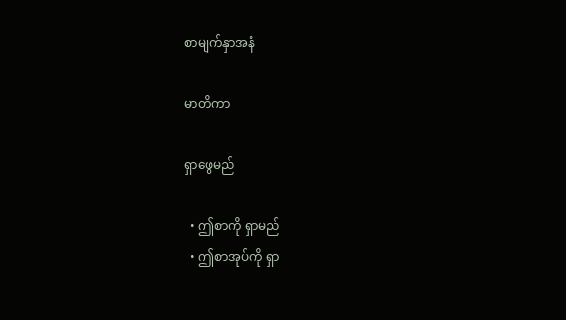စာမျက်နှာအနံ

မာတိကာ

ရှာဖွေမည်

  • ဤစာကို ရှာမည်
  • ဤစာအုပ်ကို ရှာ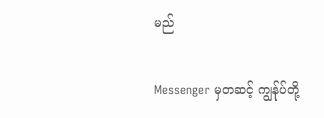မည်

Messenger မှတဆင့် ကျွန်ုပ်တို့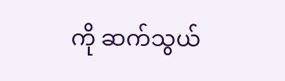ကို ဆက်သွယ်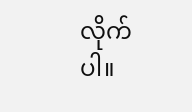လိုက်ပါ။